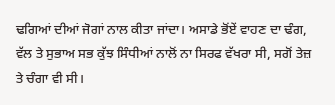ਢਗਿਆਂ ਦੀਆਂ ਜੋਗਾਂ ਨਾਲ ਕੀਤਾ ਜਾਂਦਾ। ਅਸਾਡੇ ਭੋਂਏਂ ਵਾਹਣ ਦਾ ਢੰਗ, ਵੱਲ ਤੇ ਸੁਭਾਅ ਸਭ ਕੁੱਝ ਸਿੰਧੀਆਂ ਨਾਲੋਂ ਨਾ ਸਿਰਫ ਵੱਖਰਾ ਸੀ, ਸਗੋਂ ਤੇਜ਼ ਤੇ ਚੰਗਾ ਵੀ ਸੀ।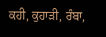ਕਹੀ, ਕੁਹਾੜੀ, ਰੰਬਾ,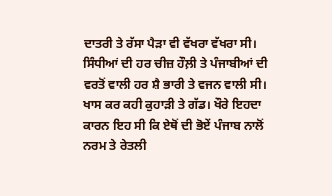ਦਾਤਰੀ ਤੇ ਰੱਸਾ ਪੈੜਾ ਵੀ ਵੱਖਰਾ ਵੱਖਰਾ ਸੀ। ਸਿੰਧੀਆਂ ਦੀ ਹਰ ਚੀਜ਼ ਹੌਲ਼ੀ ਤੇ ਪੰਜਾਬੀਆਂ ਦੀ ਵਰਤੋਂ ਵਾਲੀ ਹਰ ਸ਼ੈ ਭਾਰੀ ਤੇ ਵਜਨ ਵਾਲੀ ਸੀ। ਖਾਸ ਕਰ ਕਹੀ ਕੁਹਾੜੀ ਤੇ ਗੱਡ। ਖੌਰੇ ਇਹਦਾ ਕਾਰਨ ਇਹ ਸੀ ਕਿ ਏਥੋਂ ਦੀ ਭੋਏਂ ਪੰਜਾਬ ਨਾਲੋਂ ਨਰਮ ਤੇ ਰੇਤਲੀ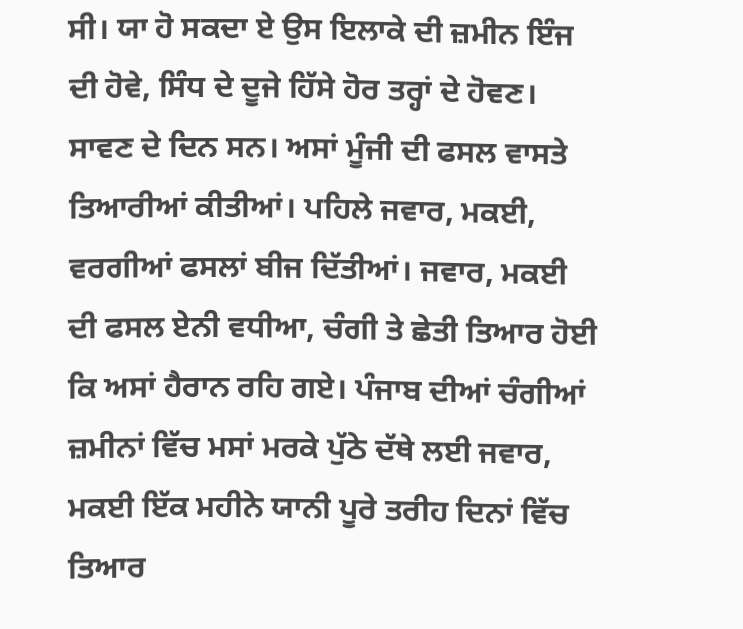ਸੀ। ਯਾ ਹੋ ਸਕਦਾ ਏ ਉਸ ਇਲਾਕੇ ਦੀ ਜ਼ਮੀਨ ਇੰਜ ਦੀ ਹੋਵੇ, ਸਿੰਧ ਦੇ ਦੂਜੇ ਹਿੱਸੇ ਹੋਰ ਤਰ੍ਹਾਂ ਦੇ ਹੋਵਣ।
ਸਾਵਣ ਦੇ ਦਿਨ ਸਨ। ਅਸਾਂ ਮੂੰਜੀ ਦੀ ਫਸਲ ਵਾਸਤੇ ਤਿਆਰੀਆਂ ਕੀਤੀਆਂ। ਪਹਿਲੇ ਜਵਾਰ, ਮਕਈ, ਵਰਗੀਆਂ ਫਸਲਾਂ ਬੀਜ ਦਿੱਤੀਆਂ। ਜਵਾਰ, ਮਕਈ ਦੀ ਫਸਲ ਏਨੀ ਵਧੀਆ, ਚੰਗੀ ਤੇ ਛੇਤੀ ਤਿਆਰ ਹੋਈ ਕਿ ਅਸਾਂ ਹੈਰਾਨ ਰਹਿ ਗਏ। ਪੰਜਾਬ ਦੀਆਂ ਚੰਗੀਆਂ ਜ਼ਮੀਨਾਂ ਵਿੱਚ ਮਸਾਂ ਮਰਕੇ ਪੁੱਠੇ ਦੱਥੇ ਲਈ ਜਵਾਰ, ਮਕਈ ਇੱਕ ਮਹੀਨੇ ਯਾਨੀ ਪੂਰੇ ਤਰੀਹ ਦਿਨਾਂ ਵਿੱਚ ਤਿਆਰ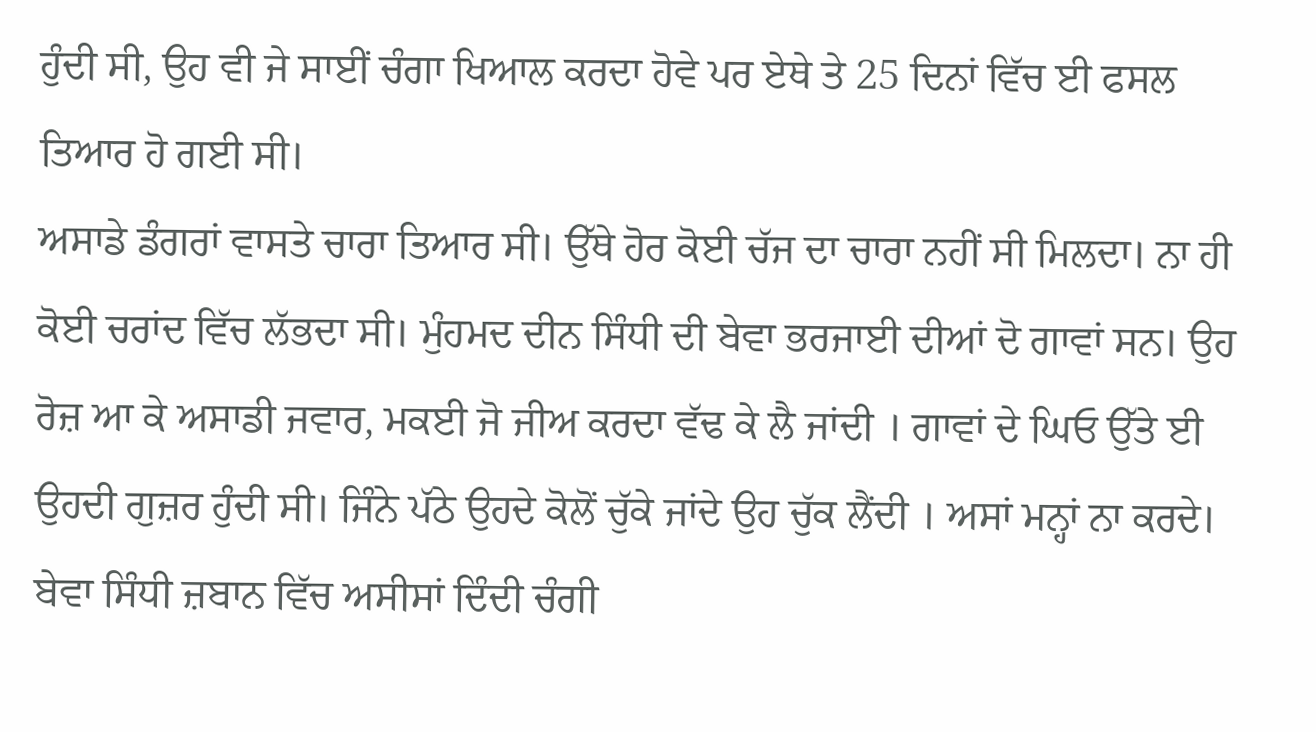ਹੁੰਦੀ ਸੀ, ਉਹ ਵੀ ਜੇ ਸਾਈਂ ਚੰਗਾ ਖਿਆਲ ਕਰਦਾ ਹੋਵੇ ਪਰ ਏਥੇ ਤੇ 25 ਦਿਨਾਂ ਵਿੱਚ ਈ ਫਸਲ ਤਿਆਰ ਹੋ ਗਈ ਸੀ।
ਅਸਾਡੇ ਡੰਗਰਾਂ ਵਾਸਤੇ ਚਾਰਾ ਤਿਆਰ ਸੀ। ਉੱਥੇ ਹੋਰ ਕੋਈ ਚੱਜ ਦਾ ਚਾਰਾ ਨਹੀਂ ਸੀ ਮਿਲਦਾ। ਨਾ ਹੀ ਕੋਈ ਚਰਾਂਦ ਵਿੱਚ ਲੱਭਦਾ ਸੀ। ਮੁੰਹਮਦ ਦੀਨ ਸਿੰਧੀ ਦੀ ਬੇਵਾ ਭਰਜਾਈ ਦੀਆਂ ਦੋ ਗਾਵਾਂ ਸਨ। ਉਹ ਰੋਜ਼ ਆ ਕੇ ਅਸਾਡੀ ਜਵਾਰ, ਮਕਈ ਜੋ ਜੀਅ ਕਰਦਾ ਵੱਢ ਕੇ ਲੈ ਜਾਂਦੀ । ਗਾਵਾਂ ਦੇ ਘਿਓ ਉੱਤੇ ਈ ਉਹਦੀ ਗੁਜ਼ਰ ਹੁੰਦੀ ਸੀ। ਜਿੰਨੇ ਪੱਠੇ ਉਹਦੇ ਕੋਲੋਂ ਚੁੱਕੇ ਜਾਂਦੇ ਉਹ ਚੁੱਕ ਲੈਂਦੀ । ਅਸਾਂ ਮਨ੍ਹਾਂ ਨਾ ਕਰਦੇ। ਬੇਵਾ ਸਿੰਧੀ ਜ਼ਬਾਨ ਵਿੱਚ ਅਸੀਸਾਂ ਦਿੰਦੀ ਚੰਗੀ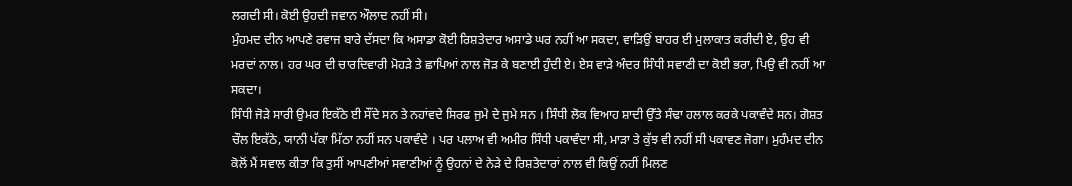ਲਗਦੀ ਸੀ। ਕੋਈ ਉਹਦੀ ਜਵਾਨ ਔਲਾਦ ਨਹੀਂ ਸੀ।
ਮੁੰਹਮਦ ਦੀਨ ਆਪਣੇ ਰਵਾਜ ਬਾਰੇ ਦੱਸਦਾ ਕਿ ਅਸਾਡਾ ਕੋਈ ਰਿਸ਼ਤੇਦਾਰ ਅਸਾਡੇ ਘਰ ਨਹੀਂ ਆ ਸਕਦਾ, ਵਾੜਿਉਂ ਬਾਹਰ ਈ ਮੁਲਾਕਾਤ ਕਰੀਦੀ ਏ, ਉਹ ਵੀ ਮਰਦਾਂ ਨਾਲ। ਹਰ ਘਰ ਦੀ ਚਾਰਦਿਵਾਰੀ ਮੋਹੜੇ ਤੇ ਛਾਪਿਆਂ ਨਾਲ ਜੋੜ ਕੇ ਬਣਾਈ ਹੁੰਦੀ ਏ। ਏਸ ਵਾੜੇ ਅੰਦਰ ਸਿੰਧੀ ਸਵਾਣੀ ਦਾ ਕੋਈ ਭਰਾ, ਪਿਉ ਵੀ ਨਹੀਂ ਆ ਸਕਦਾ।
ਸਿੰਧੀ ਜੋੜੇ ਸਾਰੀ ਉਮਰ ਇਕੱਠੇ ਈ ਸੌਂਦੇ ਸਨ ਤੇ ਨਹਾਂਵਦੇ ਸਿਰਫ ਜੁਮੇ ਦੇ ਜੁਮੇ ਸਨ । ਸਿੰਧੀ ਲੋਕ ਵਿਆਹ ਸ਼ਾਦੀ ਉੱਤੇ ਸੰਢਾ ਹਲਾਲ ਕਰਕੇ ਪਕਾਵੰਦੇ ਸਨ। ਗੋਸ਼ਤ ਚੌਲ ਇਕੱਠੇ, ਯਾਨੀ ਪੱਕਾ ਮਿੱਠਾ ਨਹੀਂ ਸਨ ਪਕਾਵੰਦੇ । ਪਰ ਪਲਾਅ ਵੀ ਅਮੀਰ ਸਿੰਧੀ ਪਕਾਵੰਦਾ ਸੀ, ਮਾੜਾ ਤੇ ਕੁੱਝ ਵੀ ਨਹੀਂ ਸੀ ਪਕਾਵਣ ਜੋਗਾ। ਮੁਹੰਮਦ ਦੀਨ ਕੋਲੋਂ ਮੈਂ ਸਵਾਲ ਕੀਤਾ ਕਿ ਤੁਸੀਂ ਆਪਣੀਆਂ ਸਵਾਣੀਆਂ ਨੂੰ ਉਹਨਾਂ ਦੇ ਨੇੜੇ ਦੇ ਰਿਸ਼ਤੇਦਾਰਾਂ ਨਾਲ ਵੀ ਕਿਉਂ ਨਹੀਂ ਮਿਲਣ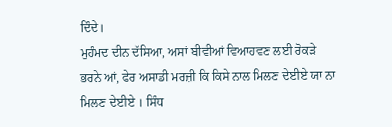ਦਿੰਦੇ।
ਮੁਹੰਮਦ ਦੀਨ ਦੱਸਿਆ, ਅਸਾਂ ਬੀਵੀਆਂ ਵਿਆਹਵਣ ਲਈ ਰੋਕੜੇ ਭਰਨੇ ਆਂ, ਫੇਰ ਅਸਾਡੀ ਮਰਜ਼ੀ ਕਿ ਕਿਸੇ ਨਾਲ ਮਿਲਣ ਦੇਈਏ ਯਾ ਨਾ ਮਿਲਣ ਦੇਈਏ । ਸਿੰਧ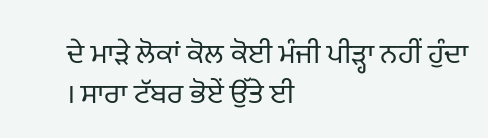ਦੇ ਮਾੜੇ ਲੋਕਾਂ ਕੋਲ ਕੋਈ ਮੰਜੀ ਪੀੜ੍ਹਾ ਨਹੀਂ ਹੁੰਦਾ । ਸਾਰਾ ਟੱਬਰ ਭੋਏਂ ਉੱਤੇ ਈ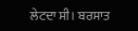ਲੇਟਦਾ ਸੀ। ਬਰਸਾਤ